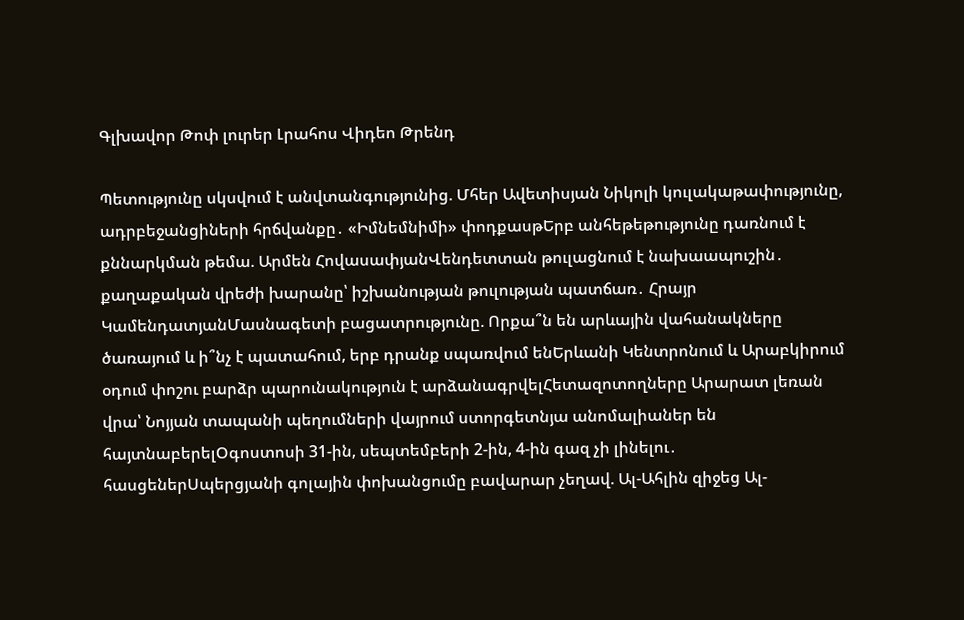Գլխավոր Թոփ լուրեր Լրահոս Վիդեո Թրենդ

Պետությունը սկսվում է անվտանգությունից. Մհեր Ավետիսյան Նիկոլի կուլակաթափությունը, ադրբեջանցիների հրճվանքը․ «Իմնեմնիմի» փոդքասթԵրբ անհեթեթությունը դառնում է քննարկման թեմա. Արմեն ՀովասափյանՎենդետտան թուլացնում է նախաապուշին․ քաղաքական վրեժի խարանը՝ իշխանության թուլության պատճառ․ Հրայր ԿամենդատյանՄասնագետի բացատրությունը. Որքա՞ն են արևային վահանակները ծառայում և ի՞նչ է պատահում, երբ դրանք սպառվում ենԵրևանի Կենտրոնում և Արաբկիրում օդում փոշու բարձր պարունակություն է արձանագրվելՀետազոտողները Արարատ լեռան վրա՝ Նոյյան տապանի պեղումների վայրում ստորգետնյա անոմալիաներ են հայտնաբերելՕգոստոսի 31-ին, սեպտեմբերի 2-ին, 4-ին գազ չի լինելու․ հասցեներՍպերցյանի գոլային փոխանցումը բավարար չեղավ. Ալ-Ահլին զիջեց Ալ-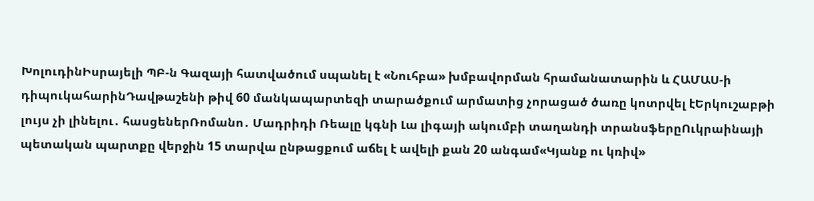ԽոլուդինԻսրայելի ՊԲ-ն Գազայի հատվածում սպանել է «Նուհբա» խմբավորման հրամանատարին և ՀԱՄԱՍ-ի դիպուկահարինԴավթաշենի թիվ 60 մանկապարտեզի տարածքում արմատից չորացած ծառը կոտրվել էԵրկուշաբթի լույս չի լինելու․ հասցեներՌոմանո․ Մադրիդի Ռեալը կգնի Լա լիգայի ակումբի տաղանդի տրանսֆերըՈւկրաինայի պետական պարտքը վերջին 15 տարվա ընթացքում աճել է ավելի քան 20 անգամ«Կյանք ու կռիվ»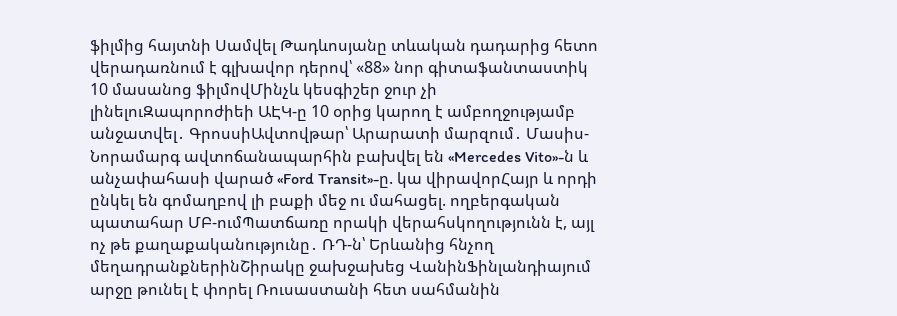ֆիլմից հայտնի Սամվել Թադևոսյանը տևական դադարից հետո վերադառնում է գլխավոր դերով՝ «88» նոր գիտաֆանտաստիկ 10 մասանոց ֆիլմովՄինչև կեսգիշեր ջուր չի լինելուԶապորոժիեի ԱԷԿ-ը 10 օրից կարող է ամբողջությամբ անջատվել․ ԳրոսսիԱվտովթար՝ Արարատի մարզում․ Մասիս-Նորամարգ ավտոճանապարհին բախվել են «Mercedes Vito»-ն և անչափահասի վարած «Ford Transit»-ը. կա վիրավորՀայր և որդի ընկել են գոմաղբով լի բաքի մեջ ու մահացել. ողբերգական պատահար ՄԲ-ումՊատճառը որակի վերահսկողությունն է, այլ ոչ թե քաղաքականությունը․ ՌԴ-ն՝ Երևանից հնչող մեղադրանքներինՇիրակը ջախջախեց ՎանինՖինլանդիայում արջը թունել է փորել Ռուսաստանի հետ սահմանին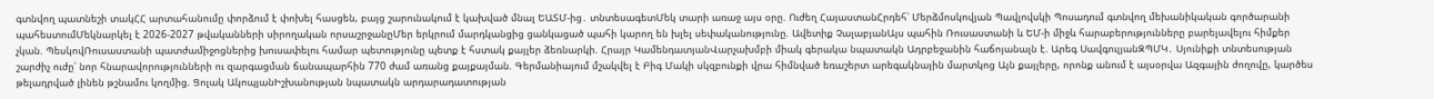գտնվող պատնեշի տակՀՀ արտահանումը փորձում է փոխել հասցեն, բայց շարունակում է կախված մնալ ԵԱՏՄ-ից․ տնտեսագետՄեկ տարի առաջ այս օրը. Ուժեղ ՀայաստանՀրդեհ՝ Մերձմոսկովյան Պավլովսկի Պոսադում գտնվող մեխանիկական գործարանի պահեստումՄեկնարկել է 2026-2027 թվականների սիրողական որսաշրջանըՄեր երկրում մարդկանցից ցանկացած պահի կարող են խլել սեփականությունը. Ավետիք ՉալաբյանԱյս պահին Ռուսաստանի և ԵՄ-ի միջև հարաբերությունները բարելավելու հիմքեր չկան. ՊեսկովՌուսաստանի պատժամիջոցներից խուսափելու համար պետությունը պետք է հստակ քայլեր ձեռնարկի. Հրայր ԿամենդատյանՎարչախմբի միակ գերակա նպատակն Ադրբեջանին հաճոյանալն է. Արեգ ՍավգուլյանԶՊՄԿ․ Սյունիքի տնտեսության շարժիչ ուժը՝ նոր հնարավորությունների ու զարգացման ճանապարհին 770 ժամ առանց քայքայման. Գերմանիայում մշակվել է Բիգ Մակի սկզբունքի վրա հիմնված եռաշերտ արեգակնային մարտկոց Այն քայլերը, որոնք անում է այսօրվա Ազգային ժողովը, կարծես թելադրված լինեն թշնամու կողմից. Ցոլակ ԱկոպյանԻշխանության նպատակն արդարադատության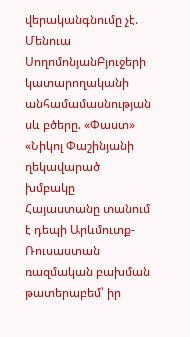վերականգնումը չէ. Մենուա ՍողոմոնյանԲյուջերի կատարողականի անհամամասնության սև բծերը. «Փաստ» «Նիկոլ Փաշինյանի ղեկավարած խմբակը Հայաստանը տանում է դեպի Արևմուտք-Ռուսաստան ռազմական բախման թատերաբեմ՝ իր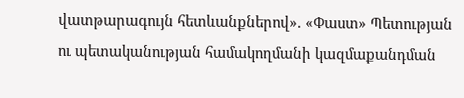վատթարագույն հետևանքներով». «Փաստ» Պետության ու պետականության համակողմանի կազմաքանդման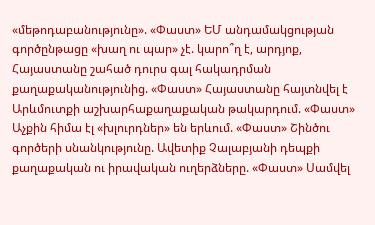«մեթոդաբանությունը». «Փաստ» ԵՄ անդամակցության գործընթացը «խաղ ու պար» չէ. կարո՞ղ է, արդյոք, Հայաստանը շահած դուրս գալ հակադրման քաղաքականությունից. «Փաստ» Հայաստանը հայտնվել է Արևմուտքի աշխարհաքաղաքական թակարդում. «Փաստ» Աչքին հիմա էլ «խլուրդներ» են երևում. «Փաստ» Շինծու գործերի սնանկությունը. Ավետիք Չալաբյանի դեպքի քաղաքական ու իրավական ուղերձները. «Փաստ» Սամվել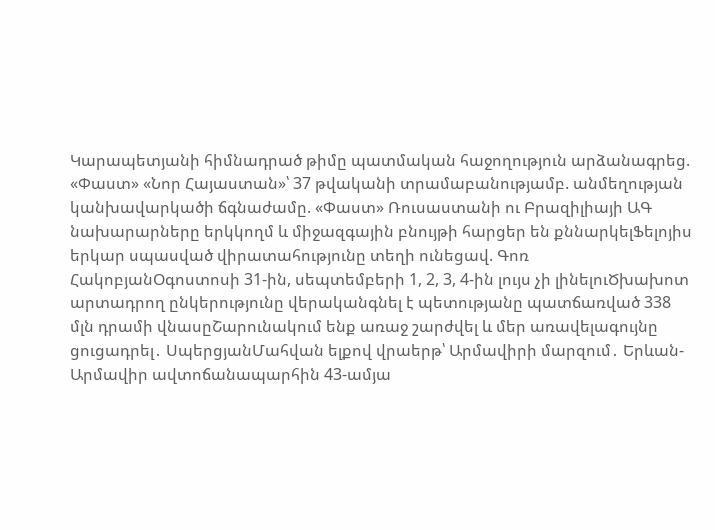Կարապետյանի հիմնադրած թիմը պատմական հաջողություն արձանագրեց. «Փաստ» «Նոր Հայաստան»՝ 37 թվականի տրամաբանությամբ. անմեղության կանխավարկածի ճգնաժամը. «Փաստ» Ռուսաստանի ու Բրազիլիայի ԱԳ նախարարները երկկողմ և միջազգային բնույթի հարցեր են քննարկելՖելոյիս երկար սպասված վիրատահությունը տեղի ունեցավ. Գոռ ՀակոբյանՕգոստոսի 31-ին, սեպտեմբերի 1, 2, 3, 4-ին լույս չի լինելուԾխախոտ արտադրող ընկերությունը վերականգնել է պետությանը պատճառված 338 մլն դրամի վնասըՇարունակում ենք առաջ շարժվել և մեր առավելագույնը ցուցադրել․ ՍպերցյանՄահվան ելքով վրաերթ՝ Արմավիրի մարզում․ Երևան-Արմավիր ավտոճանապարհին 43-ամյա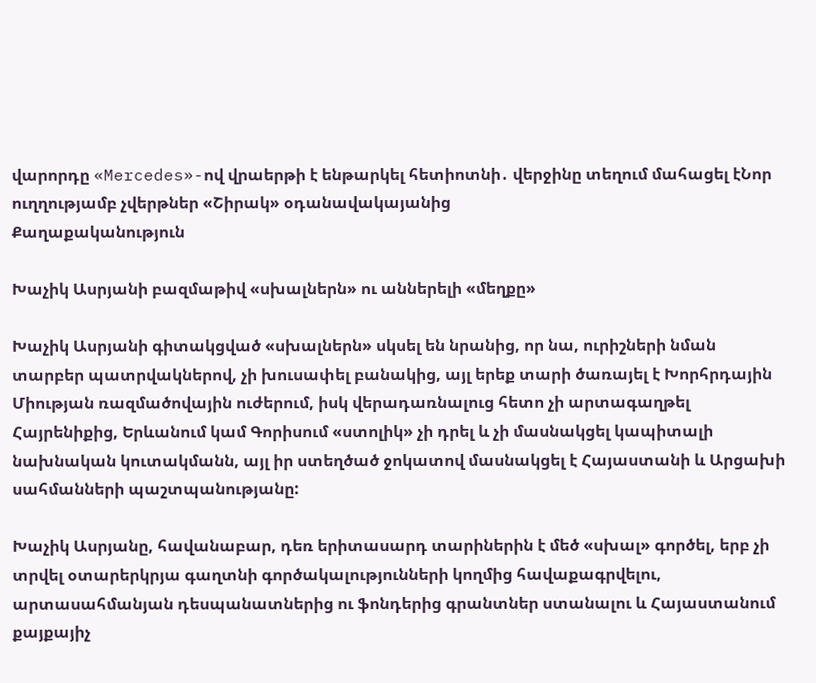վարորդը «Mercedes»-ով վրաերթի է ենթարկել հետիոտնի․ վերջինը տեղում մահացել էՆոր ուղղությամբ չվերթներ «Շիրակ» օդանավակայանից
Քաղաքականություն

Խաչիկ Ասրյանի բազմաթիվ «սխալներն» ու աններելի «մեղքը»

Խաչիկ Ասրյանի գիտակցված «սխալներն» սկսել են նրանից, որ նա, ուրիշների նման տարբեր պատրվակներով, չի խուսափել բանակից, այլ երեք տարի ծառայել է Խորհրդային Միության ռազմածովային ուժերում, իսկ վերադառնալուց հետո չի արտագաղթել Հայրենիքից, Երևանում կամ Գորիսում «ստոլիկ» չի դրել և չի մասնակցել կապիտալի նախնական կուտակմանն, այլ իր ստեղծած ջոկատով մասնակցել է Հայաստանի և Արցախի սահմանների պաշտպանությանը:

Խաչիկ Ասրյանը, հավանաբար, դեռ երիտասարդ տարիներին է մեծ «սխալ» գործել, երբ չի տրվել օտարերկրյա գաղտնի գործակալությունների կողմից հավաքագրվելու, արտասահմանյան դեսպանատներից ու ֆոնդերից գրանտներ ստանալու և Հայաստանում քայքայիչ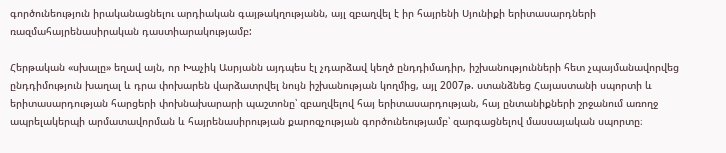գործունեություն իրականացնելու արդիական գայթակղությանն, այլ զբաղվել է իր հայրենի Սյունիքի երիտասարդների ռազմահայրենասիրական դաստիարակությամբ:

Հերթական «սխալը» եղավ այն, որ Խաչիկ Ասրյանն այդպես էլ չդարձավ կեղծ ընդդիմադիր, իշխանությունների հետ չպայմանավորվեց ընդդիմություն խաղալ և դրա փոխարեն վարձատրվել նույն իշխանության կողմից, այլ 2007թ. ստանձնեց Հայաստանի սպորտի և երիտասարդության հարցերի փոխնախարարի պաշտոնը՝ զբաղվելով հայ երիտասարդության, հայ ընտանիքների շրջանում առողջ ապրելակերպի արմատավորման և հայրենասիրության քարոզչության գործունեությամբ՝ զարգացնելով մասսայական սպորտը։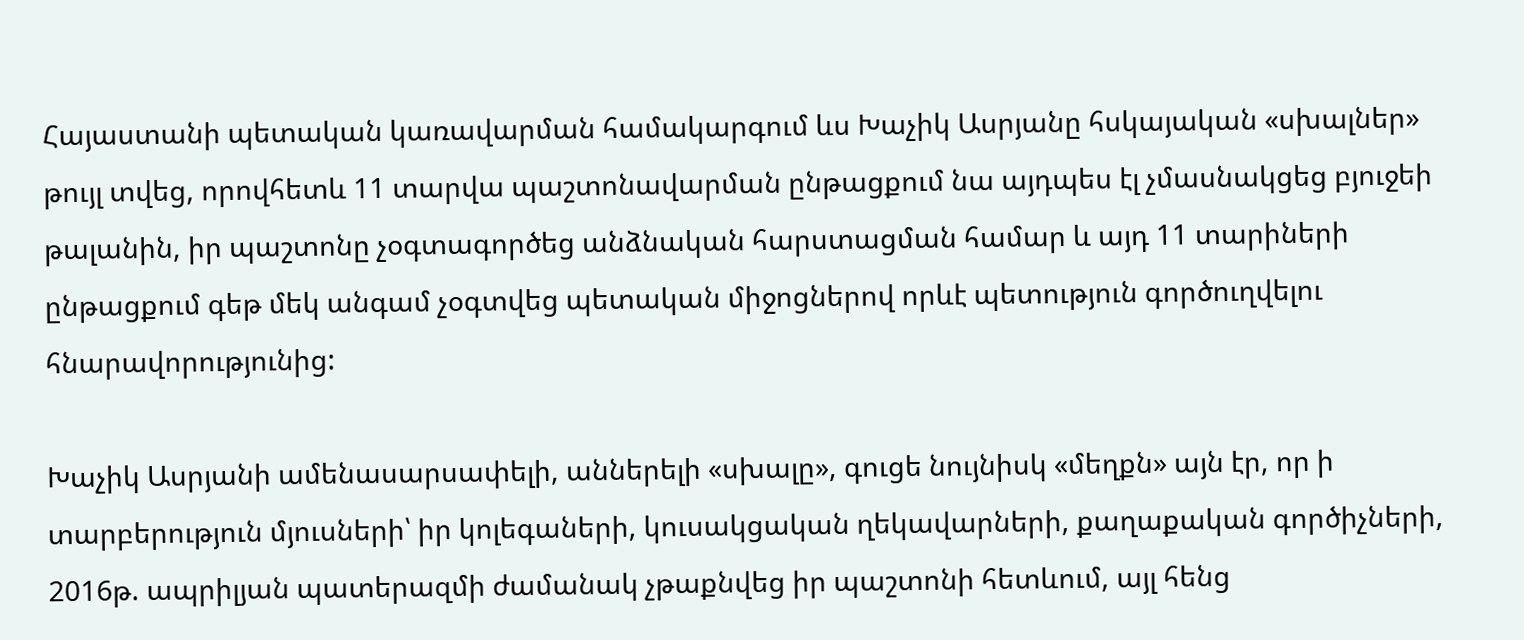Հայաստանի պետական կառավարման համակարգում ևս Խաչիկ Ասրյանը հսկայական «սխալներ» թույլ տվեց, որովհետև 11 տարվա պաշտոնավարման ընթացքում նա այդպես էլ չմասնակցեց բյուջեի թալանին, իր պաշտոնը չօգտագործեց անձնական հարստացման համար և այդ 11 տարիների ընթացքում գեթ մեկ անգամ չօգտվեց պետական միջոցներով որևէ պետություն գործուղվելու հնարավորությունից:

Խաչիկ Ասրյանի ամենասարսափելի, աններելի «սխալը», գուցե նույնիսկ «մեղքն» այն էր, որ ի տարբերություն մյուսների՝ իր կոլեգաների, կուսակցական ղեկավարների, քաղաքական գործիչների, 2016թ. ապրիլյան պատերազմի ժամանակ չթաքնվեց իր պաշտոնի հետևում, այլ հենց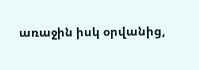առաջին իսկ օրվանից,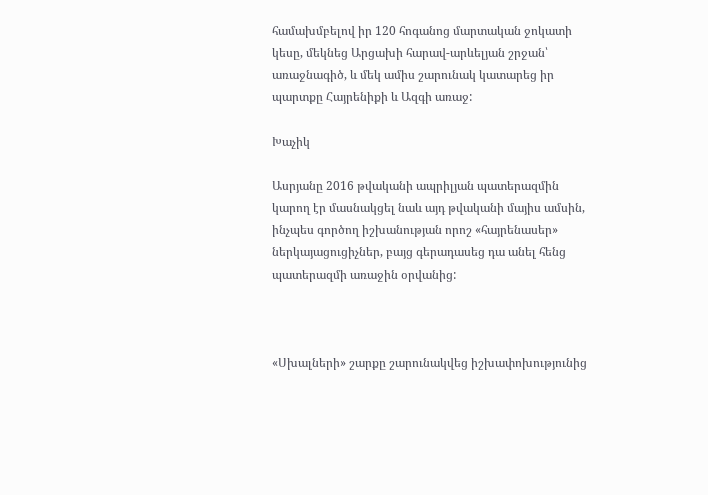համախմբելով իր 120 հոգանոց մարտական ջոկատի կեսը, մեկնեց Արցախի հարավ-արևելյան շրջան՝ առաջնագիծ, և մեկ ամիս շարունակ կատարեց իր պարտքը Հայրենիքի և Ազգի առաջ:

Խաչիկ

Ասրյանը 2016 թվականի ապրիլյան պատերազմին կարող էր մասնակցել նաև այդ թվականի մայիս ամսին, ինչպես գործող իշխանության որոշ «հայրենասեր» ներկայացուցիչներ, բայց գերադասեց դա անել հենց պատերազմի առաջին օրվանից:



«Սխալների» շարքը շարունակվեց իշխափոխությունից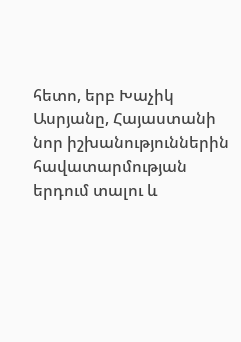հետո, երբ Խաչիկ Ասրյանը, Հայաստանի նոր իշխանություններին հավատարմության երդում տալու և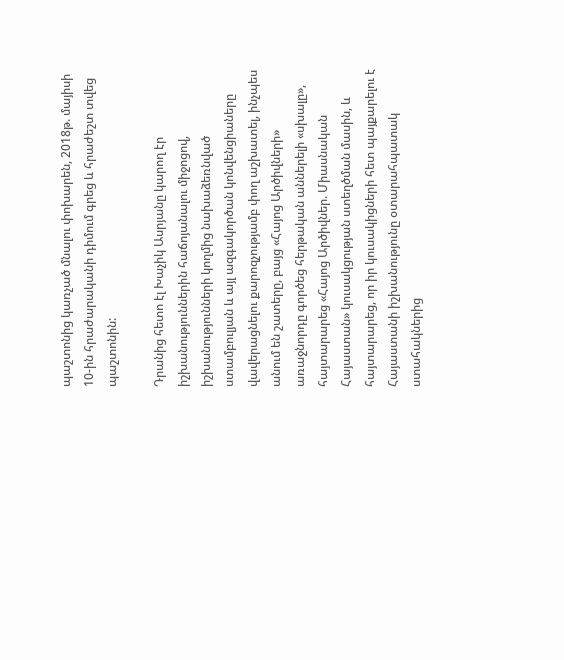պաշտոնից կառչած մնալու փոխարեն, 2018թ. մայիսի 10-ին հրաժարականի դիմում գրեց և հրաժեշտ տվեց պաշտոնին:

Դրանից հետո էլ Խաչիկ Ասրյանը կարող էր իշխանություններին հաճոյանալու միջոցով, իշխանությունների կողմից նախաձեռնված ստամբուլյան և այլ ազգակործան կոնվենցիաները վավերացնելու քարոզչությամբ փող աշխատել, ինչպես անում են շատերը, բայց «Հայոց Արծիվների» առաջնորդը գործեց հերթական աններելի «սխալը», հայտարարեց «Հայոց Արծիվներ. Միասնական Հայաստան» կուսակցության ստեղծման մասին, և հայտարարեց, որ իր կուսակիցների հետ պայքարելու է Հայաստանի իշխանությունը օտարահպատակ ստահակներից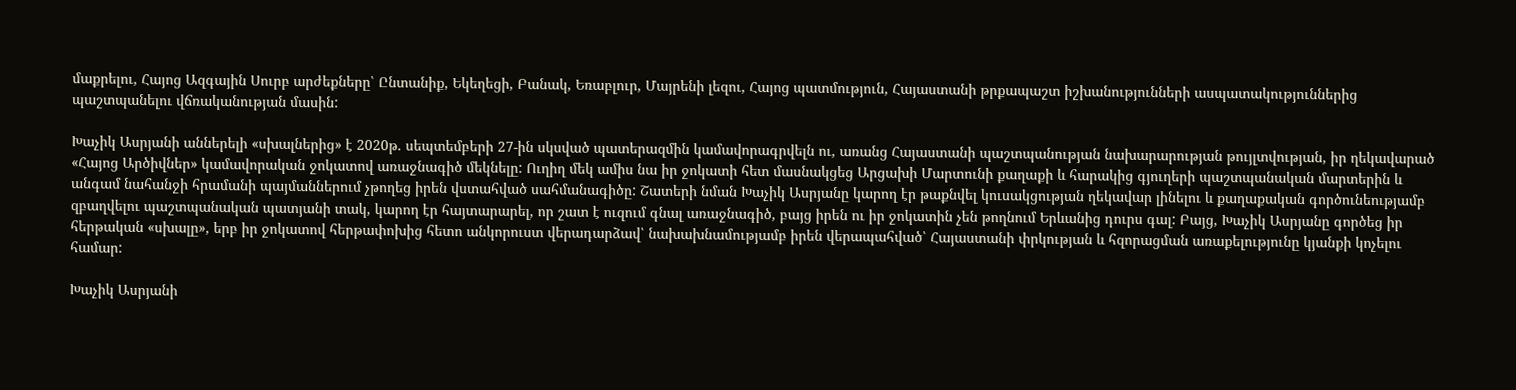մաքրելու, Հայոց Ազգային Սուրբ արժեքները՝ Ընտանիք, Եկեղեցի, Բանակ, Եռաբլուր, Մայրենի լեզու, Հայոց պատմություն, Հայաստանի թրքապաշտ իշխանությունների ասպատակություններից պաշտպանելու վճռականության մասին:

Խաչիկ Ասրյանի աններելի «սխալներից» է 2020թ. սեպտեմբերի 27-ին սկսված պատերազմին կամավորագրվելն ու, առանց Հայաստանի պաշտպանության նախարարության թույլտվության, իր ղեկավարած «Հայոց Արծիվներ» կամավորական ջոկատով առաջնագիծ մեկնելը: Ուղիղ մեկ ամիս նա իր ջոկատի հետ մասնակցեց Արցախի Մարտունի քաղաքի և հարակից գյուղերի պաշտպանական մարտերին և անգամ նահանջի հրամանի պայմաններում չթողեց իրեն վստահված սահմանագիծը: Շատերի նման Խաչիկ Ասրյանը կարող էր թաքնվել կուսակցության ղեկավար լինելու և քաղաքական գործունեությամբ զբաղվելու պաշտպանական պատյանի տակ, կարող էր հայտարարել, որ շատ է ուզում գնալ առաջնագիծ, բայց իրեն ու իր ջոկատին չեն թողնում Երևանից դուրս գալ: Բայց, Խաչիկ Ասրյանը գործեց իր հերթական «սխալը», երբ իր ջոկատով հերթափոխից հետո անկորուստ վերադարձավ՝ նախախնամությամբ իրեն վերապահված՝ Հայաստանի փրկության և հզորացման առաքելությունը կյանքի կոչելու համար:

Խաչիկ Ասրյանի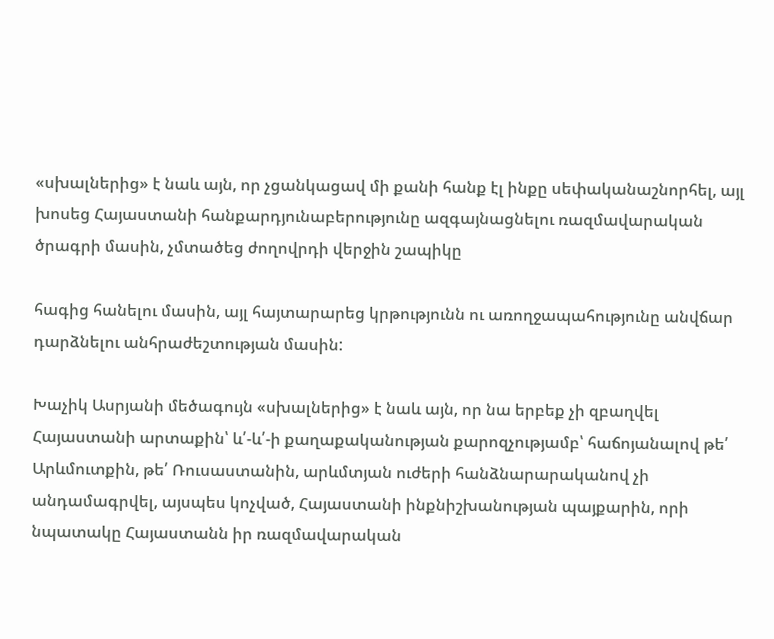«սխալներից» է նաև այն, որ չցանկացավ մի քանի հանք էլ ինքը սեփականաշնորհել, այլ խոսեց Հայաստանի հանքարդյունաբերությունը ազգայնացնելու ռազմավարական ծրագրի մասին, չմտածեց ժողովրդի վերջին շապիկը

հագից հանելու մասին, այլ հայտարարեց կրթությունն ու առողջապահությունը անվճար դարձնելու անհրաժեշտության մասին:

Խաչիկ Ասրյանի մեծագույն «սխալներից» է նաև այն, որ նա երբեք չի զբաղվել Հայաստանի արտաքին՝ և՛-և՛-ի քաղաքականության քարոզչությամբ՝ հաճոյանալով թե՛ Արևմուտքին, թե՛ Ռուսաստանին, արևմտյան ուժերի հանձնարարականով չի անդամագրվել, այսպես կոչված, Հայաստանի ինքնիշխանության պայքարին, որի նպատակը Հայաստանն իր ռազմավարական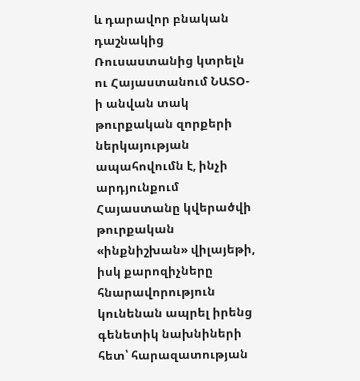և դարավոր բնական դաշնակից Ռուսաստանից կտրելն ու Հայաստանում ՆԱՏՕ-ի անվան տակ թուրքական զորքերի ներկայության ապահովումն է, ինչի արդյունքում Հայաստանը կվերածվի թուրքական «ինքնիշխան» վիլայեթի, իսկ քարոզիչները հնարավորություն կունենան ապրել իրենց գենետիկ նախնիների հետ՝ հարազատության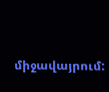միջավայրում: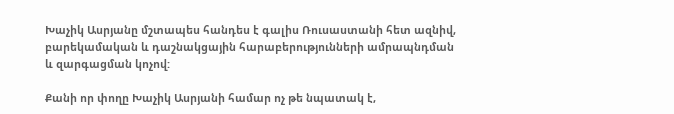Խաչիկ Ասրյանը մշտապես հանդես է գալիս Ռուսաստանի հետ ազնիվ, բարեկամական և դաշնակցային հարաբերությունների ամրապնդման և զարգացման կոչով:

Քանի որ փողը Խաչիկ Ասրյանի համար ոչ թե նպատակ է,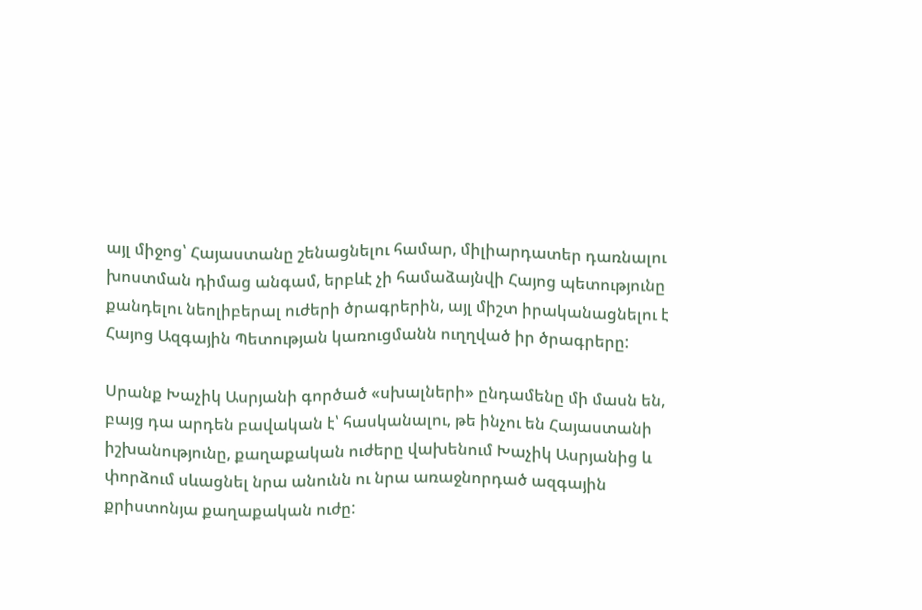այլ միջոց՝ Հայաստանը շենացնելու համար, միլիարդատեր դառնալու խոստման դիմաց անգամ, երբևէ չի համաձայնվի Հայոց պետությունը քանդելու նեոլիբերալ ուժերի ծրագրերին, այլ միշտ իրականացնելու է Հայոց Ազգային Պետության կառուցմանն ուղղված իր ծրագրերը:

Սրանք Խաչիկ Ասրյանի գործած «սխալների» ընդամենը մի մասն են, բայց դա արդեն բավական է՝ հասկանալու, թե ինչու են Հայաստանի իշխանությունը, քաղաքական ուժերը վախենում Խաչիկ Ասրյանից և փորձում սևացնել նրա անունն ու նրա առաջնորդած ազգային քրիստոնյա քաղաքական ուժը: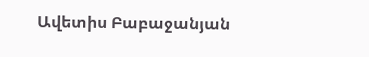Ավետիս Բաբաջանյան